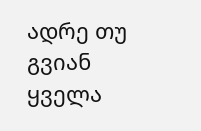ადრე თუ გვიან ყველა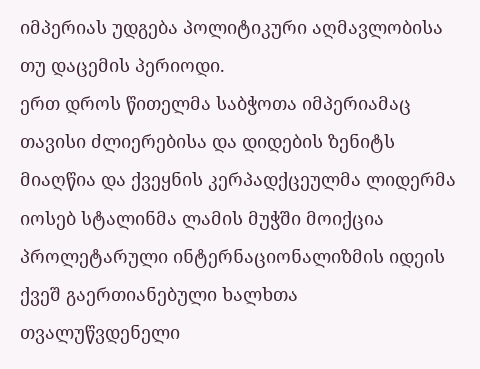იმპერიას უდგება პოლიტიკური აღმავლობისა თუ დაცემის პერიოდი.
ერთ დროს წითელმა საბჭოთა იმპერიამაც თავისი ძლიერებისა და დიდების ზენიტს მიაღწია და ქვეყნის კერპადქცეულმა ლიდერმა იოსებ სტალინმა ლამის მუჭში მოიქცია პროლეტარული ინტერნაციონალიზმის იდეის ქვეშ გაერთიანებული ხალხთა თვალუწვდენელი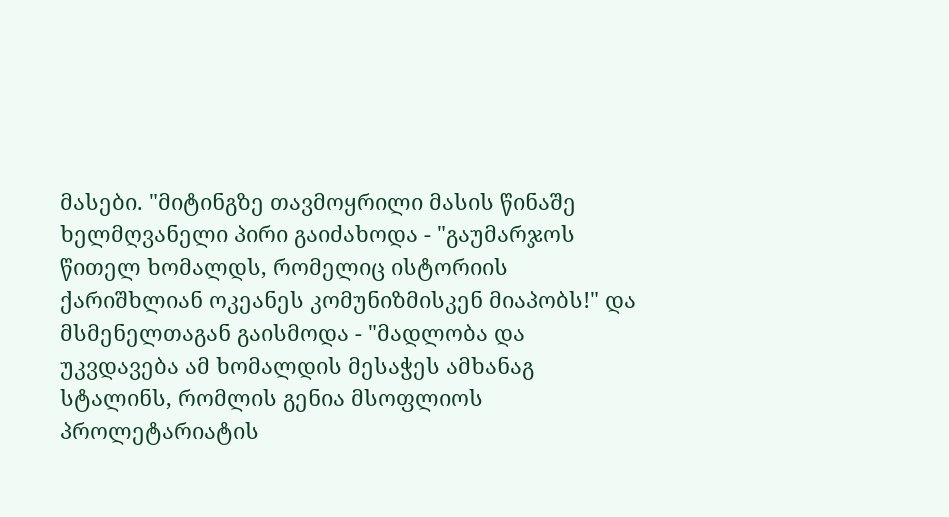მასები. "მიტინგზე თავმოყრილი მასის წინაშე ხელმღვანელი პირი გაიძახოდა - "გაუმარჯოს წითელ ხომალდს, რომელიც ისტორიის ქარიშხლიან ოკეანეს კომუნიზმისკენ მიაპობს!" და მსმენელთაგან გაისმოდა - "მადლობა და უკვდავება ამ ხომალდის მესაჭეს ამხანაგ სტალინს, რომლის გენია მსოფლიოს პროლეტარიატის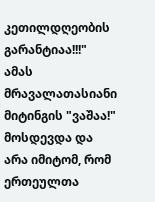კეთილდღეობის გარანტიაა!!!" ამას მრავალათასიანი მიტინგის "ვაშაა!" მოსდევდა და არა იმიტომ, რომ ერთეულთა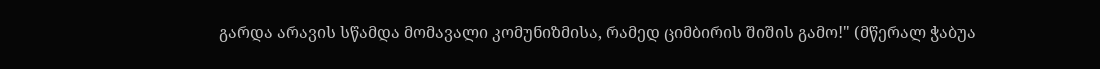გარდა არავის სწამდა მომავალი კომუნიზმისა, რამედ ციმბირის შიშის გამო!" (მწერალ ჭაბუა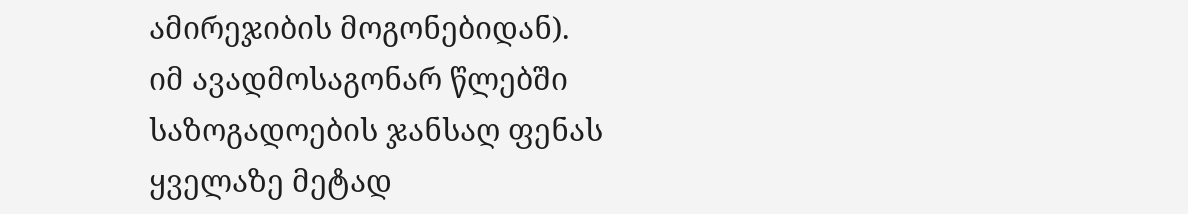ამირეჯიბის მოგონებიდან).
იმ ავადმოსაგონარ წლებში საზოგადოების ჯანსაღ ფენას ყველაზე მეტად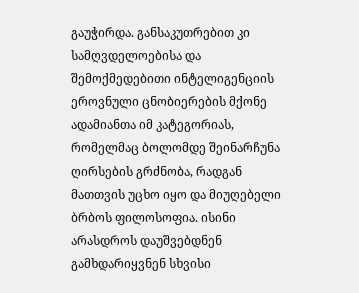გაუჭირდა. განსაკუთრებით კი სამღვდელოებისა და შემოქმედებითი ინტელიგენციის ეროვნული ცნობიერების მქონე ადამიანთა იმ კატეგორიას, რომელმაც ბოლომდე შეინარჩუნა ღირსების გრძნობა, რადგან მათთვის უცხო იყო და მიუღებელი ბრბოს ფილოსოფია. ისინი არასდროს დაუშვებდნენ გამხდარიყვნენ სხვისი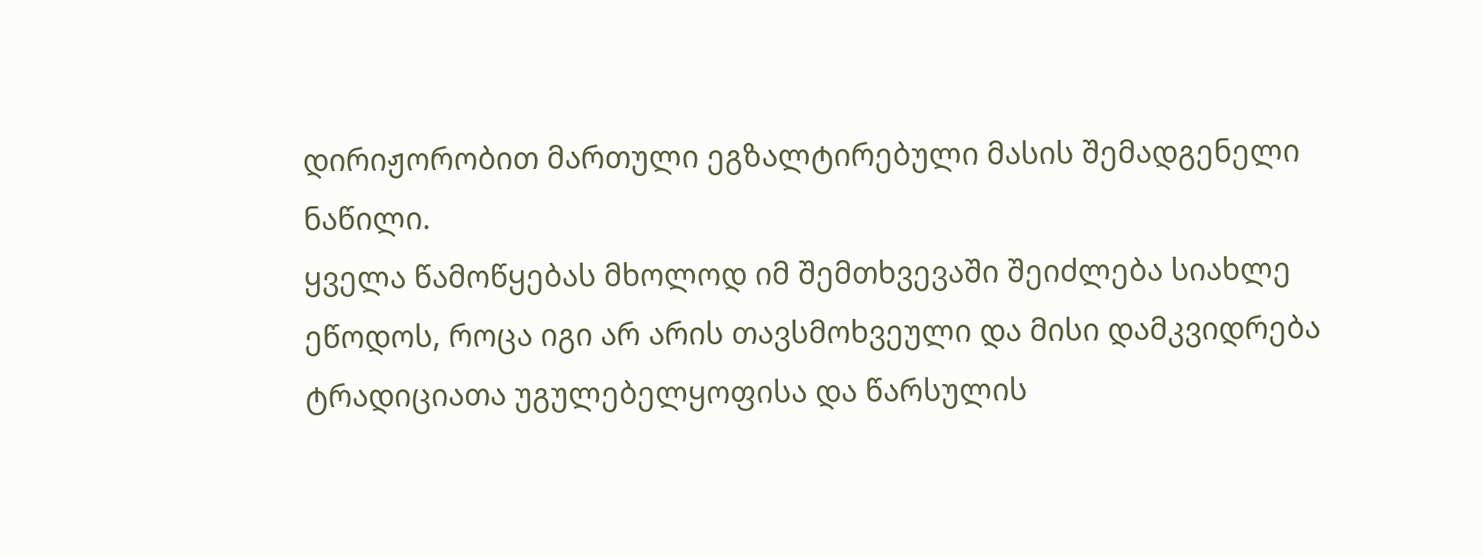დირიჟორობით მართული ეგზალტირებული მასის შემადგენელი ნაწილი.
ყველა წამოწყებას მხოლოდ იმ შემთხვევაში შეიძლება სიახლე ეწოდოს, როცა იგი არ არის თავსმოხვეული და მისი დამკვიდრება ტრადიციათა უგულებელყოფისა და წარსულის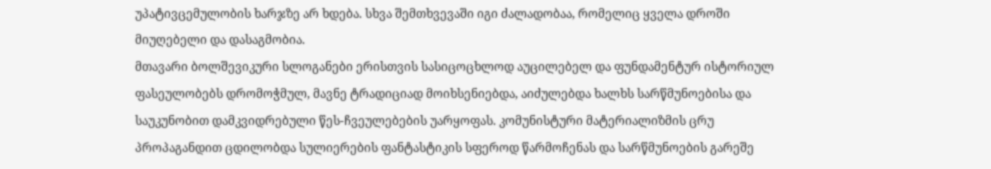უპატივცემულობის ხარჯზე არ ხდება. სხვა შემთხვევაში იგი ძალადობაა, რომელიც ყველა დროში მიუღებელი და დასაგმობია.
მთავარი ბოლშევიკური სლოგანები ერისთვის სასიცოცხლოდ აუცილებელ და ფუნდამენტურ ისტორიულ ფასეულობებს დრომოჭმულ, მავნე ტრადიციად მოიხსენიებდა, აიძულებდა ხალხს სარწმუნოებისა და საუკუნობით დამკვიდრებული წეს-ჩვეულებების უარყოფას. კომუნისტური მატერიალიზმის ცრუ პროპაგანდით ცდილობდა სულიერების ფანტასტიკის სფეროდ წარმოჩენას და სარწმუნოების გარეშე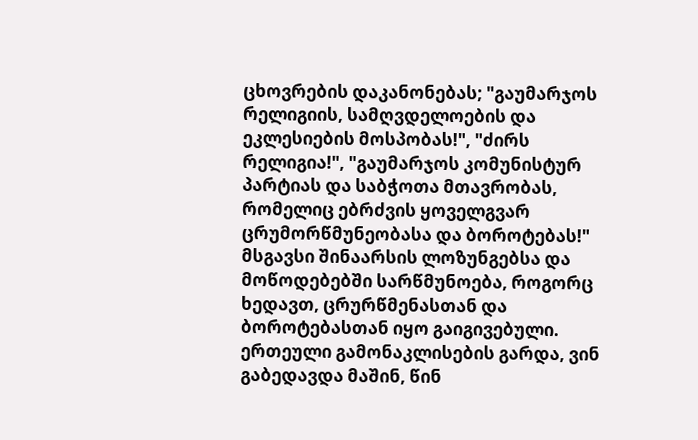ცხოვრების დაკანონებას; "გაუმარჯოს რელიგიის, სამღვდელოების და ეკლესიების მოსპობას!", "ძირს რელიგია!", "გაუმარჯოს კომუნისტურ პარტიას და საბჭოთა მთავრობას, რომელიც ებრძვის ყოველგვარ ცრუმორწმუნეობასა და ბოროტებას!" მსგავსი შინაარსის ლოზუნგებსა და მოწოდებებში სარწმუნოება, როგორც ხედავთ, ცრურწმენასთან და ბოროტებასთან იყო გაიგივებული.
ერთეული გამონაკლისების გარდა, ვინ გაბედავდა მაშინ, წინ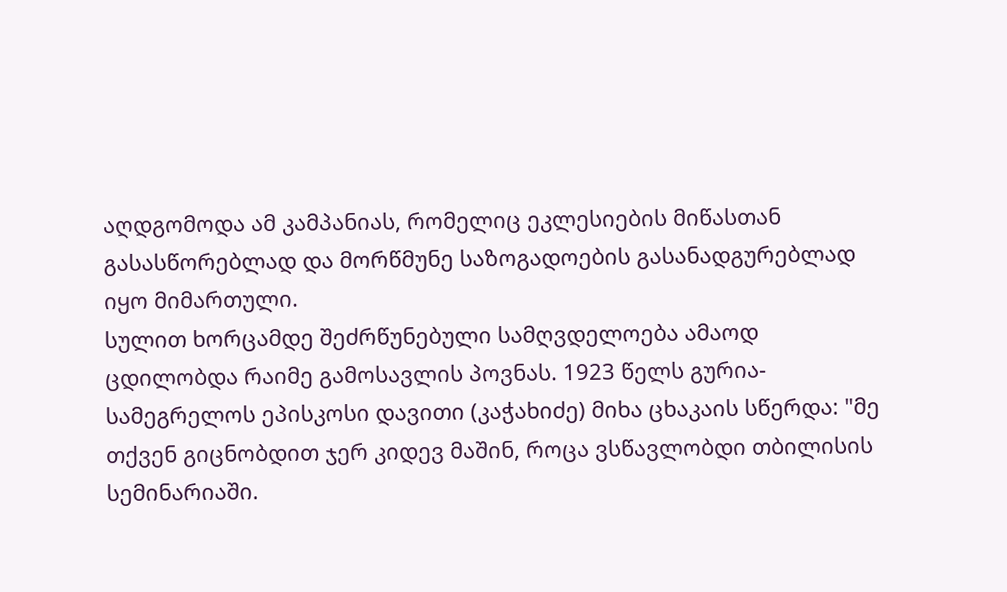აღდგომოდა ამ კამპანიას, რომელიც ეკლესიების მიწასთან გასასწორებლად და მორწმუნე საზოგადოების გასანადგურებლად იყო მიმართული.
სულით ხორცამდე შეძრწუნებული სამღვდელოება ამაოდ ცდილობდა რაიმე გამოსავლის პოვნას. 1923 წელს გურია-სამეგრელოს ეპისკოსი დავითი (კაჭახიძე) მიხა ცხაკაის სწერდა: "მე თქვენ გიცნობდით ჯერ კიდევ მაშინ, როცა ვსწავლობდი თბილისის სემინარიაში.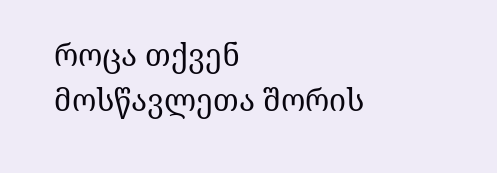როცა თქვენ მოსწავლეთა შორის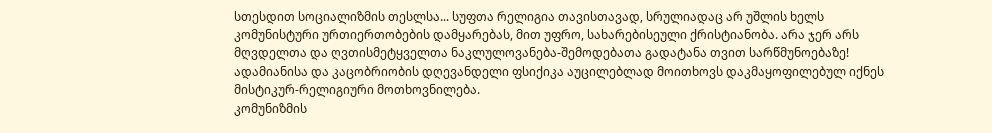სთესდით სოციალიზმის თესლსა... სუფთა რელიგია თავისთავად, სრულიადაც არ უშლის ხელს კომუნისტური ურთიერთობების დამყარებას, მით უფრო, სახარებისეული ქრისტიანობა. არა ჯერ არს მღვდელთა და ღვთისმეტყველთა ნაკლულოვანება-შემოდებათა გადატანა თვით სარწმუნოებაზე! ადამიანისა და კაცობრიობის დღევანდელი ფსიქიკა აუცილებლად მოითხოვს დაკმაყოფილებულ იქნეს მისტიკურ-რელიგიური მოთხოვნილება.
კომუნიზმის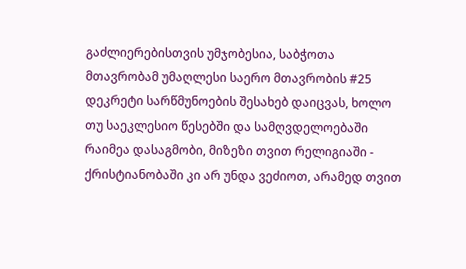გაძლიერებისთვის უმჯობესია, საბჭოთა მთავრობამ უმაღლესი საერო მთავრობის #25 დეკრეტი სარწმუნოების შესახებ დაიცვას, ხოლო თუ საეკლესიო წესებში და სამღვდელოებაში რაიმეა დასაგმობი, მიზეზი თვით რელიგიაში - ქრისტიანობაში კი არ უნდა ვეძიოთ, არამედ თვით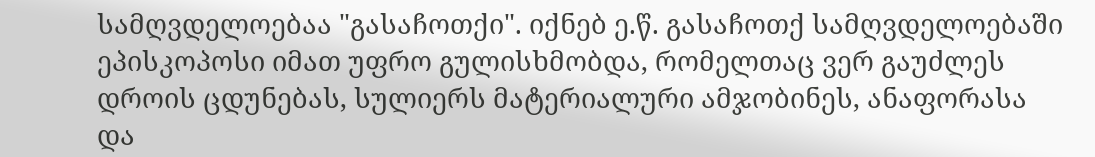სამღვდელოებაა "გასაჩოთქი". იქნებ ე.წ. გასაჩოთქ სამღვდელოებაში ეპისკოპოსი იმათ უფრო გულისხმობდა, რომელთაც ვერ გაუძლეს დროის ცდუნებას, სულიერს მატერიალური ამჯობინეს, ანაფორასა და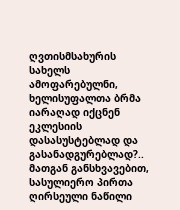ღვთისმსახურის სახელს ამოფარებულნი, ხელისუფალთა ბრმა იარაღად იქცნენ ეკლესიის დასასუსტებლად და გასანადგურებლად?..
მათგან განსხვავებით, სასულიერო პირთა ღირსეული ნაწილი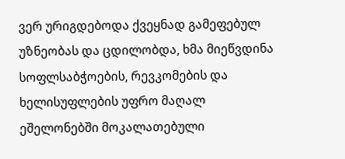ვერ ურიგდებოდა ქვეყნად გამეფებულ უზნეობას და ცდილობდა, ხმა მიეწვდინა სოფლსაბჭოების, რევკომების და ხელისუფლების უფრო მაღალ ეშელონებში მოკალათებული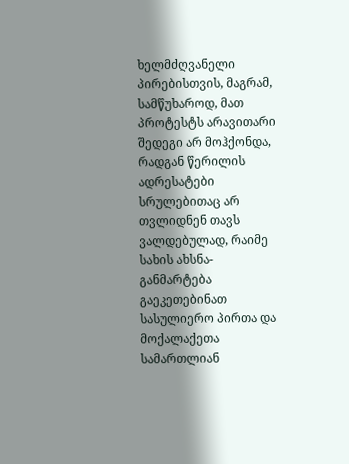ხელმძღვანელი პირებისთვის, მაგრამ, სამწუხაროდ, მათ პროტესტს არავითარი შედეგი არ მოჰქონდა, რადგან წერილის ადრესატები სრულებითაც არ თვლიდნენ თავს ვალდებულად, რაიმე სახის ახსნა-განმარტება გაეკეთებინათ სასულიერო პირთა და მოქალაქეთა სამართლიან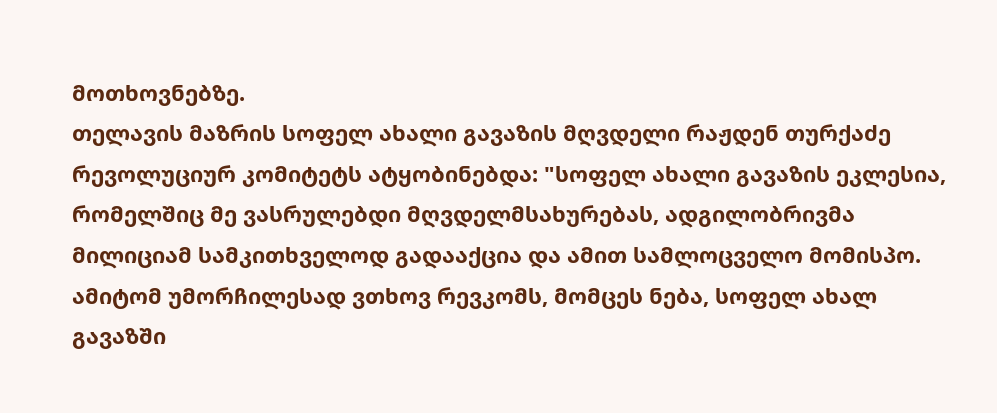მოთხოვნებზე.
თელავის მაზრის სოფელ ახალი გავაზის მღვდელი რაჟდენ თურქაძე რევოლუციურ კომიტეტს ატყობინებდა: "სოფელ ახალი გავაზის ეკლესია, რომელშიც მე ვასრულებდი მღვდელმსახურებას, ადგილობრივმა მილიციამ სამკითხველოდ გადააქცია და ამით სამლოცველო მომისპო. ამიტომ უმორჩილესად ვთხოვ რევკომს, მომცეს ნება, სოფელ ახალ გავაზში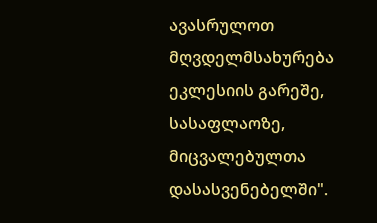ავასრულოთ მღვდელმსახურება ეკლესიის გარეშე, სასაფლაოზე, მიცვალებულთა დასასვენებელში".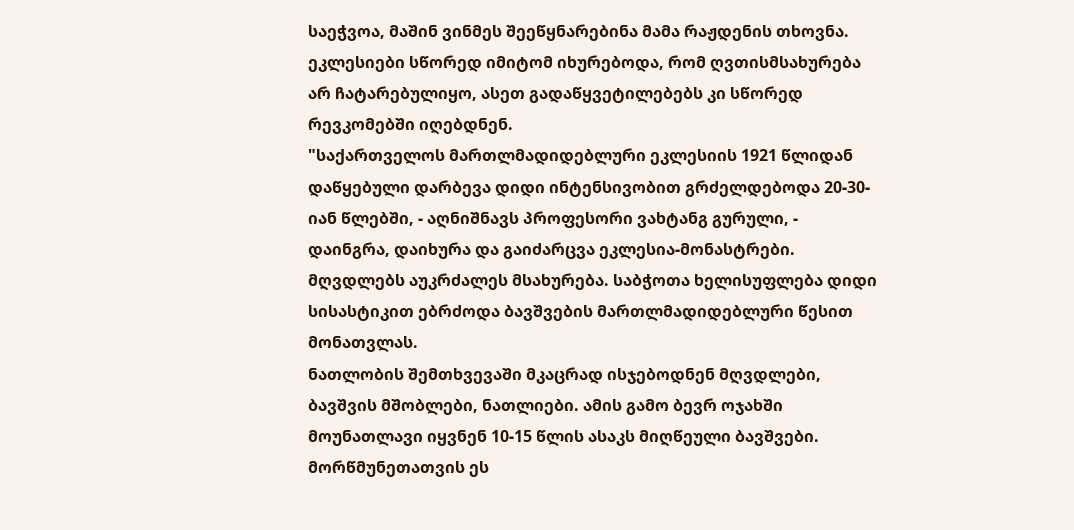საეჭვოა, მაშინ ვინმეს შეეწყნარებინა მამა რაჟდენის თხოვნა. ეკლესიები სწორედ იმიტომ იხურებოდა, რომ ღვთისმსახურება არ ჩატარებულიყო, ასეთ გადაწყვეტილებებს კი სწორედ რევკომებში იღებდნენ.
"საქართველოს მართლმადიდებლური ეკლესიის 1921 წლიდან დაწყებული დარბევა დიდი ინტენსივობით გრძელდებოდა 20-30-იან წლებში, - აღნიშნავს პროფესორი ვახტანგ გურული, - დაინგრა, დაიხურა და გაიძარცვა ეკლესია-მონასტრები. მღვდლებს აუკრძალეს მსახურება. საბჭოთა ხელისუფლება დიდი სისასტიკით ებრძოდა ბავშვების მართლმადიდებლური წესით მონათვლას.
ნათლობის შემთხვევაში მკაცრად ისჯებოდნენ მღვდლები, ბავშვის მშობლები, ნათლიები. ამის გამო ბევრ ოჯახში მოუნათლავი იყვნენ 10-15 წლის ასაკს მიღწეული ბავშვები. მორწმუნეთათვის ეს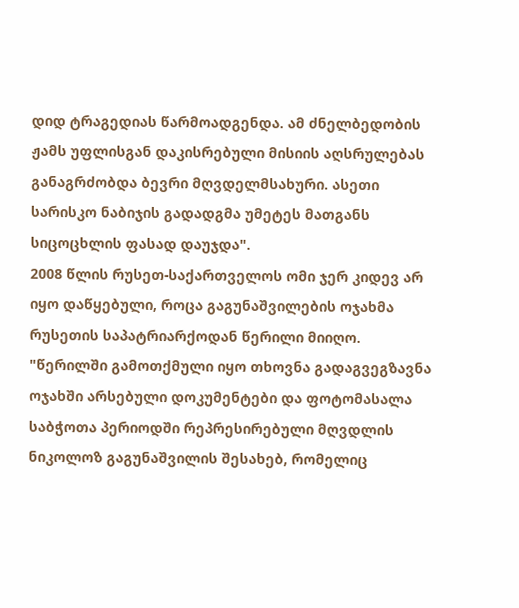დიდ ტრაგედიას წარმოადგენდა. ამ ძნელბედობის ჟამს უფლისგან დაკისრებული მისიის აღსრულებას განაგრძობდა ბევრი მღვდელმსახური. ასეთი სარისკო ნაბიჯის გადადგმა უმეტეს მათგანს სიცოცხლის ფასად დაუჯდა".
2008 წლის რუსეთ-საქართველოს ომი ჯერ კიდევ არ იყო დაწყებული, როცა გაგუნაშვილების ოჯახმა რუსეთის საპატრიარქოდან წერილი მიიღო. "წერილში გამოთქმული იყო თხოვნა გადაგვეგზავნა ოჯახში არსებული დოკუმენტები და ფოტომასალა საბჭოთა პერიოდში რეპრესირებული მღვდლის ნიკოლოზ გაგუნაშვილის შესახებ, რომელიც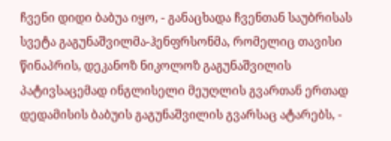ჩვენი დიდი ბაბუა იყო, - განაცხადა ჩვენთან საუბრისას სვეტა გაგუნაშვილმა-ჰენფრსონმა, რომელიც თავისი წინაპრის, დეკანოზ ნიკოლოზ გაგუნაშვილის პატივსაცემად ინგლისელი მეუღლის გვართან ერთად დედამისის ბაბუის გაგუნაშვილის გვარსაც ატარებს, -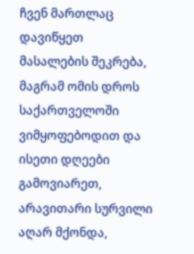ჩვენ მართლაც დავიწყეთ მასალების შეკრება, მაგრამ ომის დროს საქართველოში ვიმყოფებოდით და ისეთი დღეები გამოვიარეთ, არავითარი სურვილი აღარ მქონდა,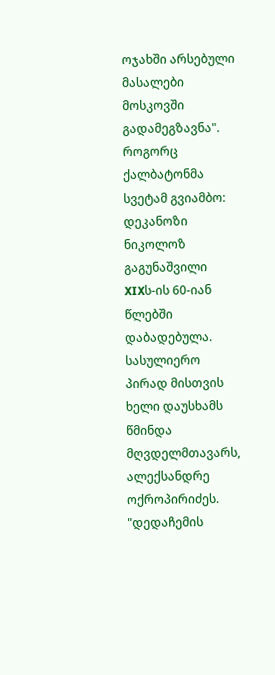ოჯახში არსებული მასალები მოსკოვში გადამეგზავნა".
როგორც ქალბატონმა სვეტამ გვიამბო: დეკანოზი ნიკოლოზ გაგუნაშვილი XIXს-ის 60-იან წლებში დაბადებულა. სასულიერო პირად მისთვის ხელი დაუსხამს წმინდა მღვდელმთავარს, ალექსანდრე ოქროპირიძეს.
"დედაჩემის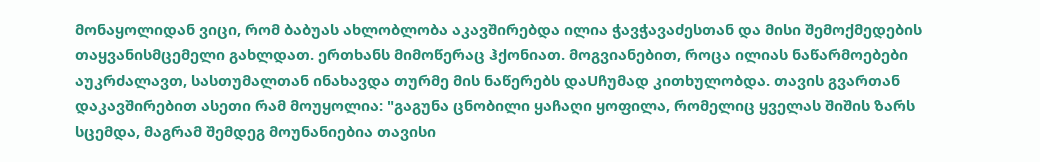მონაყოლიდან ვიცი, რომ ბაბუას ახლობლობა აკავშირებდა ილია ჭავჭავაძესთან და მისი შემოქმედების თაყვანისმცემელი გახლდათ. ერთხანს მიმოწერაც ჰქონიათ. მოგვიანებით, როცა ილიას ნაწარმოებები აუკრძალავთ, სასთუმალთან ინახავდა თურმე მის ნაწერებს დაUჩუმად კითხულობდა. თავის გვართან დაკავშირებით ასეთი რამ მოუყოლია: "გაგუნა ცნობილი ყაჩაღი ყოფილა, რომელიც ყველას შიშის ზარს სცემდა, მაგრამ შემდეგ მოუნანიებია თავისი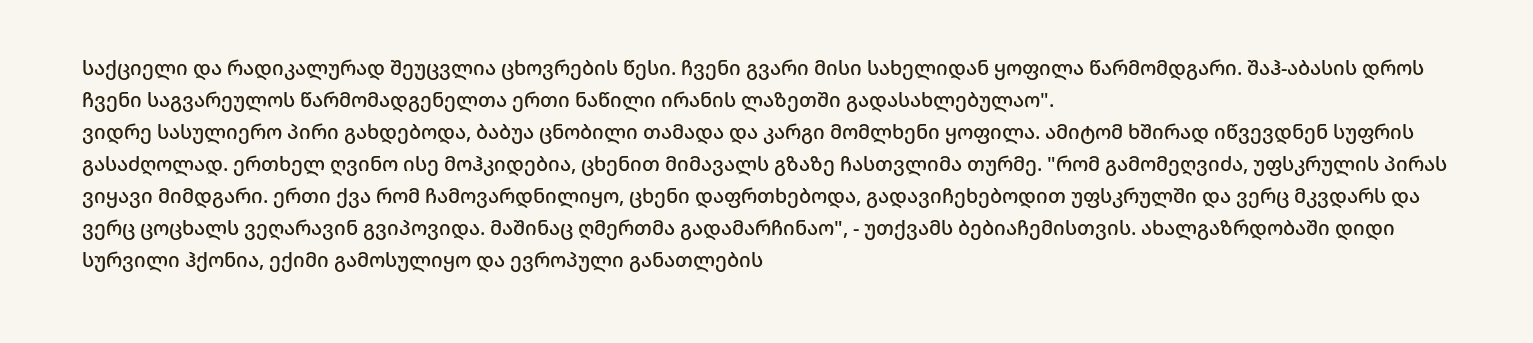საქციელი და რადიკალურად შეუცვლია ცხოვრების წესი. ჩვენი გვარი მისი სახელიდან ყოფილა წარმომდგარი. შაჰ-აბასის დროს ჩვენი საგვარეულოს წარმომადგენელთა ერთი ნაწილი ირანის ლაზეთში გადასახლებულაო".
ვიდრე სასულიერო პირი გახდებოდა, ბაბუა ცნობილი თამადა და კარგი მომლხენი ყოფილა. ამიტომ ხშირად იწვევდნენ სუფრის გასაძღოლად. ერთხელ ღვინო ისე მოჰკიდებია, ცხენით მიმავალს გზაზე ჩასთვლიმა თურმე. "რომ გამომეღვიძა, უფსკრულის პირას ვიყავი მიმდგარი. ერთი ქვა რომ ჩამოვარდნილიყო, ცხენი დაფრთხებოდა, გადავიჩეხებოდით უფსკრულში და ვერც მკვდარს და ვერც ცოცხალს ვეღარავინ გვიპოვიდა. მაშინაც ღმერთმა გადამარჩინაო", - უთქვამს ბებიაჩემისთვის. ახალგაზრდობაში დიდი სურვილი ჰქონია, ექიმი გამოსულიყო და ევროპული განათლების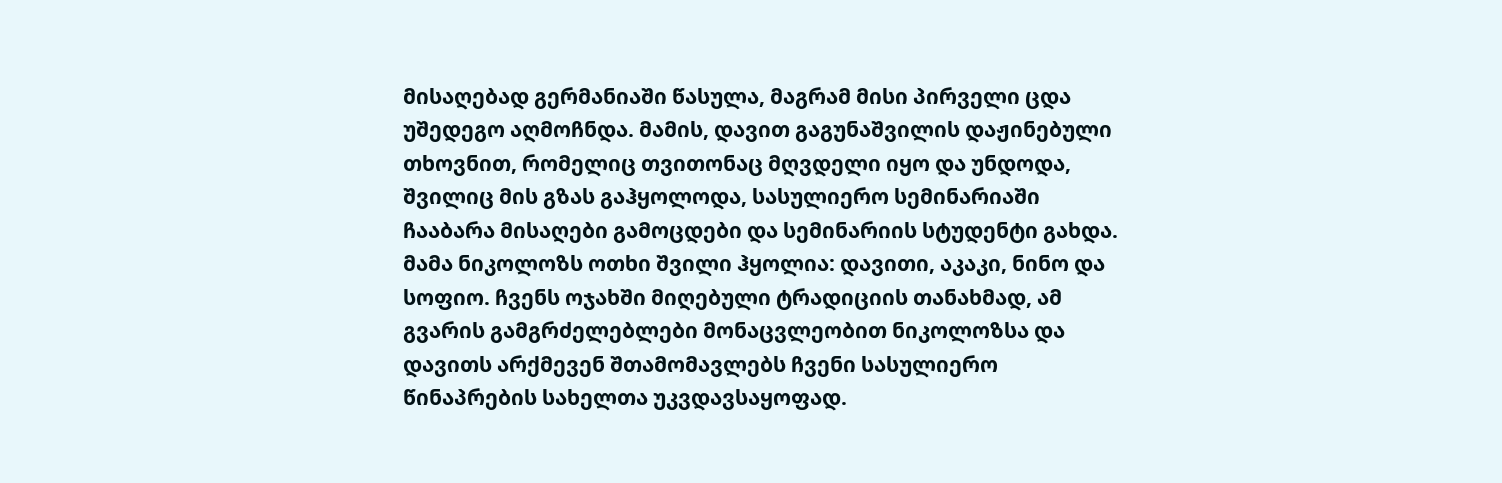მისაღებად გერმანიაში წასულა, მაგრამ მისი პირველი ცდა უშედეგო აღმოჩნდა. მამის, დავით გაგუნაშვილის დაჟინებული თხოვნით, რომელიც თვითონაც მღვდელი იყო და უნდოდა, შვილიც მის გზას გაჰყოლოდა, სასულიერო სემინარიაში ჩააბარა მისაღები გამოცდები და სემინარიის სტუდენტი გახდა.
მამა ნიკოლოზს ოთხი შვილი ჰყოლია: დავითი, აკაკი, ნინო და სოფიო. ჩვენს ოჯახში მიღებული ტრადიციის თანახმად, ამ გვარის გამგრძელებლები მონაცვლეობით ნიკოლოზსა და დავითს არქმევენ შთამომავლებს ჩვენი სასულიერო წინაპრების სახელთა უკვდავსაყოფად.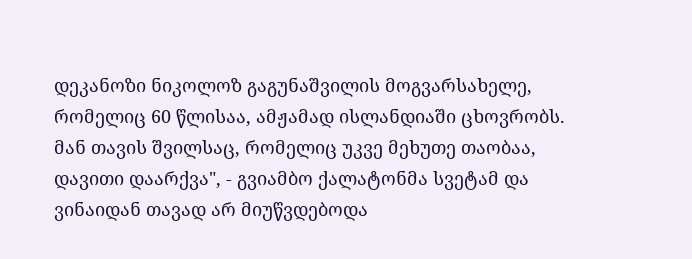დეკანოზი ნიკოლოზ გაგუნაშვილის მოგვარსახელე, რომელიც 60 წლისაა, ამჟამად ისლანდიაში ცხოვრობს. მან თავის შვილსაც, რომელიც უკვე მეხუთე თაობაა, დავითი დაარქვა", - გვიამბო ქალატონმა სვეტამ და ვინაიდან თავად არ მიუწვდებოდა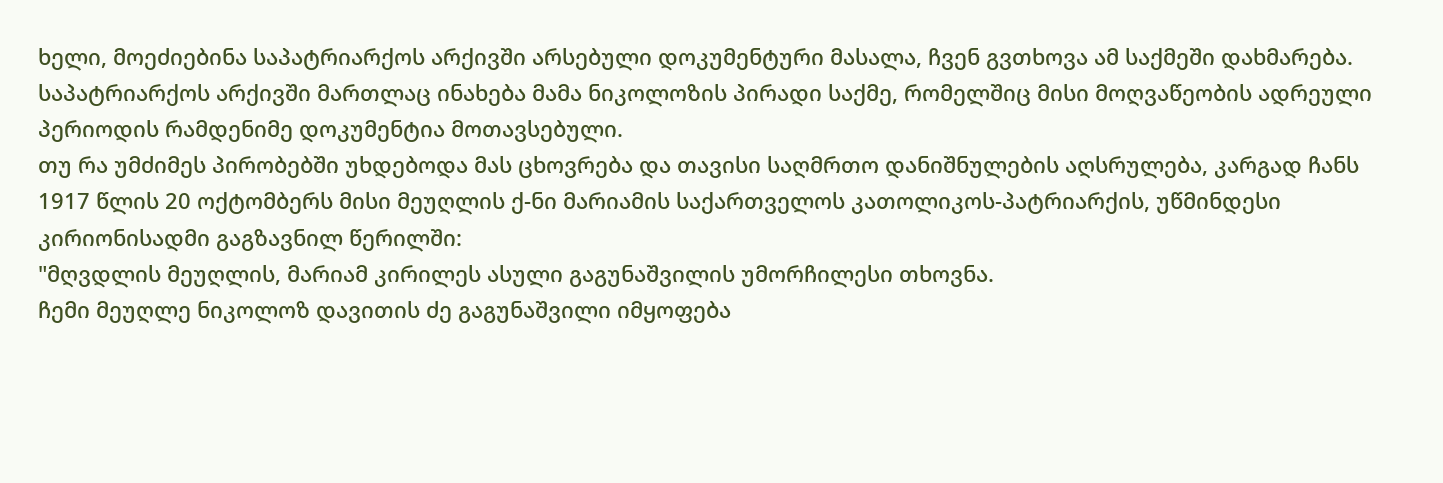ხელი, მოეძიებინა საპატრიარქოს არქივში არსებული დოკუმენტური მასალა, ჩვენ გვთხოვა ამ საქმეში დახმარება. საპატრიარქოს არქივში მართლაც ინახება მამა ნიკოლოზის პირადი საქმე, რომელშიც მისი მოღვაწეობის ადრეული პერიოდის რამდენიმე დოკუმენტია მოთავსებული.
თუ რა უმძიმეს პირობებში უხდებოდა მას ცხოვრება და თავისი საღმრთო დანიშნულების აღსრულება, კარგად ჩანს 1917 წლის 20 ოქტომბერს მისი მეუღლის ქ-ნი მარიამის საქართველოს კათოლიკოს-პატრიარქის, უწმინდესი კირიონისადმი გაგზავნილ წერილში:
"მღვდლის მეუღლის, მარიამ კირილეს ასული გაგუნაშვილის უმორჩილესი თხოვნა.
ჩემი მეუღლე ნიკოლოზ დავითის ძე გაგუნაშვილი იმყოფება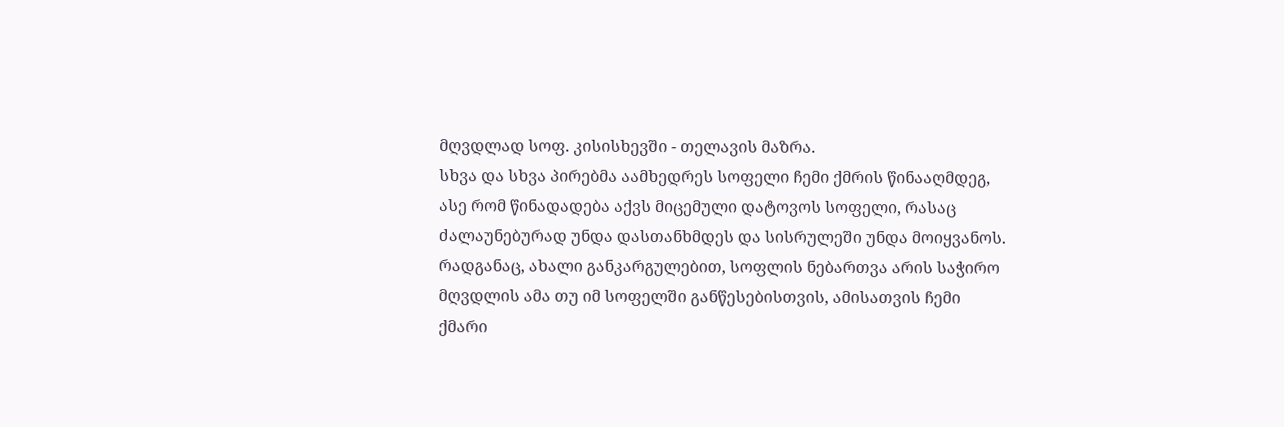მღვდლად სოფ. კისისხევში - თელავის მაზრა.
სხვა და სხვა პირებმა აამხედრეს სოფელი ჩემი ქმრის წინააღმდეგ, ასე რომ წინადადება აქვს მიცემული დატოვოს სოფელი, რასაც ძალაუნებურად უნდა დასთანხმდეს და სისრულეში უნდა მოიყვანოს.
რადგანაც, ახალი განკარგულებით, სოფლის ნებართვა არის საჭირო მღვდლის ამა თუ იმ სოფელში განწესებისთვის, ამისათვის ჩემი ქმარი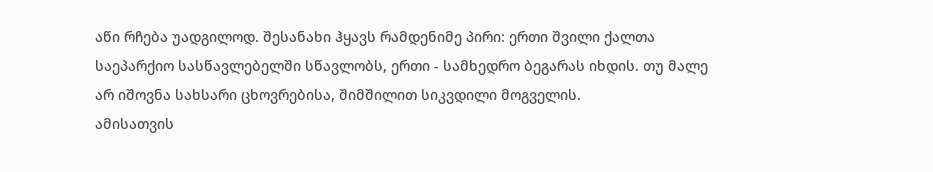აწი რჩება უადგილოდ. შესანახი ჰყავს რამდენიმე პირი: ერთი შვილი ქალთა საეპარქიო სასწავლებელში სწავლობს, ერთი - სამხედრო ბეგარას იხდის. თუ მალე არ იშოვნა სახსარი ცხოვრებისა, შიმშილით სიკვდილი მოგველის.
ამისათვის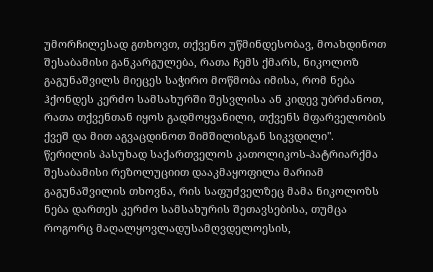უმორჩილესად გთხოვთ, თქვენო უწმინდესობავ, მოახდინოთ შესაბამისი განკარგულება, რათა ჩემს ქმარს, ნიკოლოზ გაგუნაშვილს მიეცეს საჭირო მოწმობა იმისა, რომ ნება ჰქონდეს კერძო სამსახურში შესვლისა ან კიდევ უბრძანოთ, რათა თქვენთან იყოს გადმოყვანილი, თქვენს მფარველობის ქვეშ და მით აგვაცდინოთ შიმშილისგან სიკვდილი".
წერილის პასუხად საქართველოს კათოლიკოს-პატრიარქმა შესაბამისი რეზოლუციით დააკმაყოფილა მარიამ გაგუნაშვილის თხოვნა, რის საფუძველზეც მამა ნიკოლოზს ნება დართეს კერძო სამსახურის შეთავსებისა, თუმცა როგორც მაღალყოვლადუსამღვდელოესის,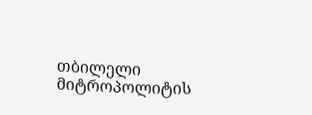თბილელი მიტროპოლიტის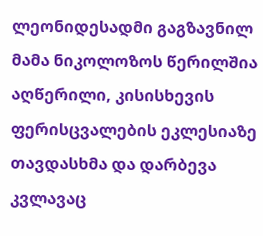ლეონიდესადმი გაგზავნილ მამა ნიკოლოზოს წერილშია აღწერილი, კისისხევის ფერისცვალების ეკლესიაზე თავდასხმა და დარბევა კვლავაც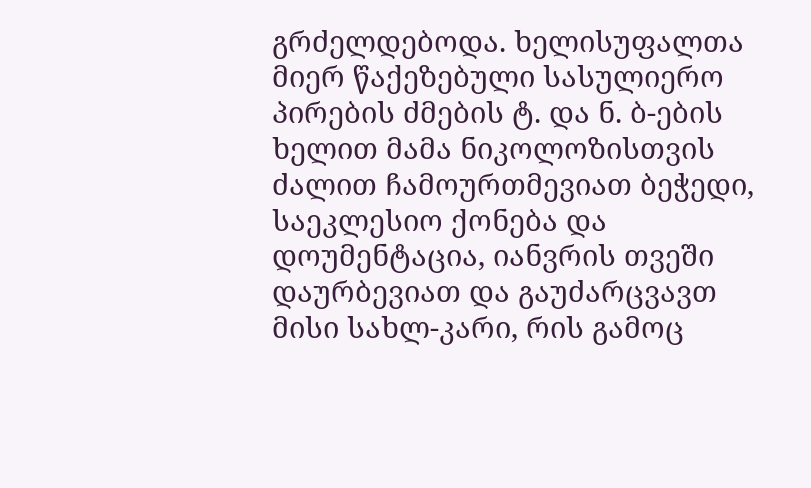გრძელდებოდა. ხელისუფალთა მიერ წაქეზებული სასულიერო პირების ძმების ტ. და ნ. ბ-ების ხელით მამა ნიკოლოზისთვის ძალით ჩამოურთმევიათ ბეჭედი, საეკლესიო ქონება და დოუმენტაცია, იანვრის თვეში დაურბევიათ და გაუძარცვავთ მისი სახლ-კარი, რის გამოც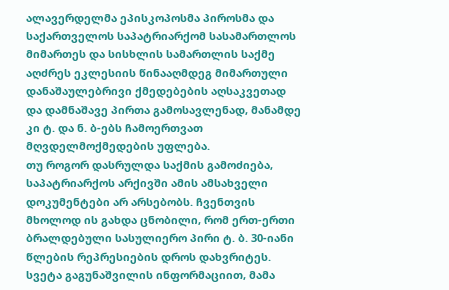ალავერდელმა ეპისკოპოსმა პიროსმა და საქართველოს საპატრიარქომ სასამართლოს მიმართეს და სისხლის სამართლის საქმე აღძრეს ეკლესიის წინააღმდეგ მიმართული დანაშაულებრივი ქმედებების აღსაკვეთად და დამნაშავე პირთა გამოსავლენად, მანამდე კი ტ. და ნ. ბ-ებს ჩამოერთვათ მღვდელმოქმედების უფლება.
თუ როგორ დასრულდა საქმის გამოძიება, საპატრიარქოს არქივში ამის ამსახველი დოკუმენტები არ არსებობს. ჩვენთვის მხოლოდ ის გახდა ცნობილი, რომ ერთ-ერთი ბრალდებული სასულიერო პირი ტ. ბ. 30-იანი წლების რეპრესიების დროს დახვრიტეს.
სვეტა გაგუნაშვილის ინფორმაციით, მამა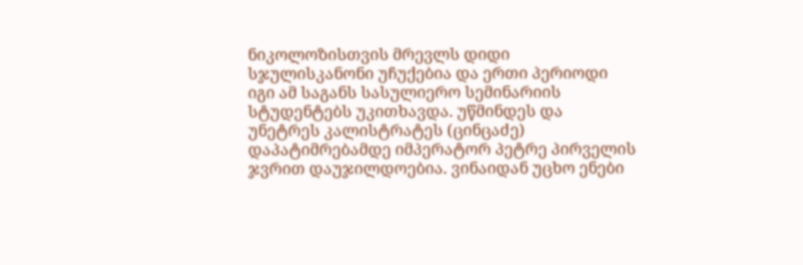ნიკოლოზისთვის მრევლს დიდი სჯულისკანონი უჩუქებია და ერთი პერიოდი იგი ამ საგანს სასულიერო სემინარიის სტუდენტებს უკითხავდა. უწმინდეს და უნეტრეს კალისტრატეს (ცინცაძე) დაპატიმრებამდე იმპერატორ პეტრე პირველის ჯვრით დაუჯილდოებია. ვინაიდან უცხო ენები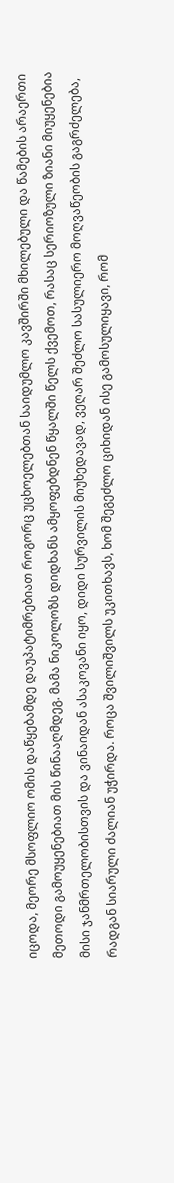იცოდა, მეორე მსოფლიო ომის დაწყებამდე დაუპატიმრებიათ როგორც უცხოელებთან საიდუმლო კავშირში მხილებული და წამების არაერთი მეთოდი გამოუყენებიათ მის წინააღმდეგ. მამა ნიკოლოზს დიდხანს ამყოფებდნენ წყალში წელს ქვემოთ, რასაც სერიოზული ზიანი მიუყენებია მისი ჯანმრთელობისთვის და ვინაიდან ასაკოვანი იყო, დიდი სურვილის მიუხედავად, ვეღარ შეძლო სასულიერო მოღვაწეობის გაგრძელება, რადგან სიარული ძალიან უჭირდა. როცა შვილიშვილს უკითხავს, ხომ შეგეძლო ციხიდან ისე გამოსულიყავი, რომ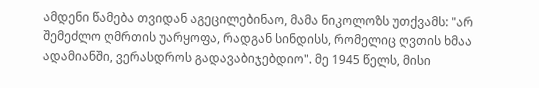ამდენი წამება თვიდან აგეცილებინაო, მამა ნიკოლოზს უთქვამს: "არ შემეძლო ღმრთის უარყოფა, რადგან სინდისს, რომელიც ღვთის ხმაა ადამიანში, ვერასდროს გადავაბიჯებდიო". მე 1945 წელს, მისი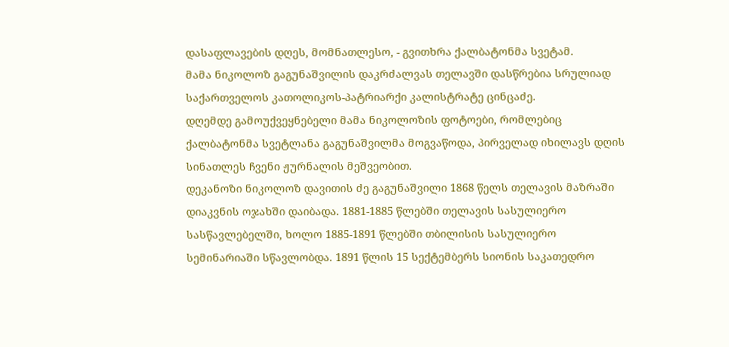დასაფლავების დღეს, მომნათლესო, - გვითხრა ქალბატონმა სვეტამ.
მამა ნიკოლოზ გაგუნაშვილის დაკრძალვას თელავში დასწრებია სრულიად საქართველოს კათოლიკოს-პატრიარქი კალისტრატე ცინცაძე.
დღემდე გამოუქვეყნებელი მამა ნიკოლოზის ფოტოები, რომლებიც ქალბატონმა სვეტლანა გაგუნაშვილმა მოგვაწოდა, პირველად იხილავს დღის სინათლეს ჩვენი ჟურნალის მეშვეობით.
დეკანოზი ნიკოლოზ დავითის ძე გაგუნაშვილი 1868 წელს თელავის მაზრაში დიაკვნის ოჯახში დაიბადა. 1881-1885 წლებში თელავის სასულიერო სასწავლებელში, ხოლო 1885-1891 წლებში თბილისის სასულიერო სემინარიაში სწავლობდა. 1891 წლის 15 სექტემბერს სიონის საკათედრო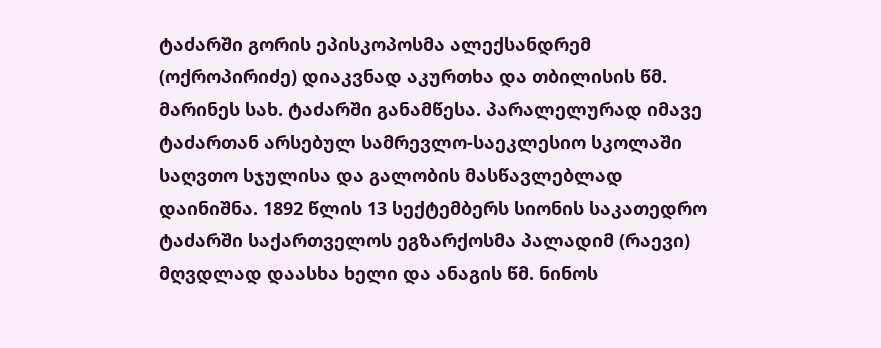ტაძარში გორის ეპისკოპოსმა ალექსანდრემ (ოქროპირიძე) დიაკვნად აკურთხა და თბილისის წმ. მარინეს სახ. ტაძარში განამწესა. პარალელურად იმავე ტაძართან არსებულ სამრევლო-საეკლესიო სკოლაში საღვთო სჯულისა და გალობის მასწავლებლად დაინიშნა. 1892 წლის 13 სექტემბერს სიონის საკათედრო ტაძარში საქართველოს ეგზარქოსმა პალადიმ (რაევი) მღვდლად დაასხა ხელი და ანაგის წმ. ნინოს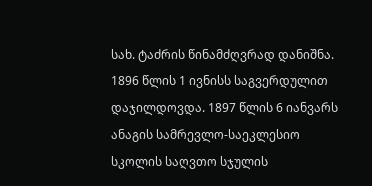სახ. ტაძრის წინამძღვრად დანიშნა. 1896 წლის 1 ივნისს საგვერდულით დაჯილდოვდა. 1897 წლის 6 იანვარს ანაგის სამრევლო-საეკლესიო სკოლის საღვთო სჯულის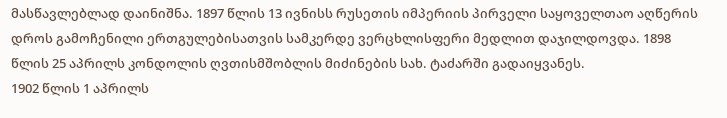მასწავლებლად დაინიშნა. 1897 წლის 13 ივნისს რუსეთის იმპერიის პირველი საყოველთაო აღწერის დროს გამოჩენილი ერთგულებისათვის სამკერდე ვერცხლისფერი მედლით დაჯილდოვდა. 1898 წლის 25 აპრილს კონდოლის ღვთისმშობლის მიძინების სახ. ტაძარში გადაიყვანეს.
1902 წლის 1 აპრილს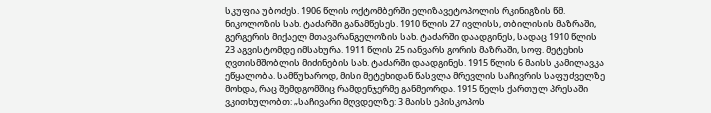სკუფია უბოძეს. 1906 წლის ოქტომბერში ელიზავეტოპოლის რკინიგზის წმ. ნიკოლოზის სახ. ტაძარში განამწესეს. 1910 წლის 27 ივლისს, თბილისის მაზრაში, გერგერის მიქაელ მთავარანგელოზის სახ. ტაძარში დაადგინეს, სადაც 1910 წლის 23 აგვისტომდე იმსახურა. 1911 წლის 25 იანვარს გორის მაზრაში, სოფ. მეტეხის ღვთისმშობლის მიძინების სახ. ტაძარში დაადგინეს. 1915 წლის 6 მაისს კამილავკა ეწყალობა. სამწუხაროდ, მისი მეტეხიდან წასვლა მრევლის საჩივრის საფუძველზე მოხდა, რაც შემდგომშიც რამდენჯერმე განმეორდა. 1915 წელს ქართულ პრესაში ვკითხულობთ: „საჩივარი მღვდელზე: 3 მაისს ეპისკოპოს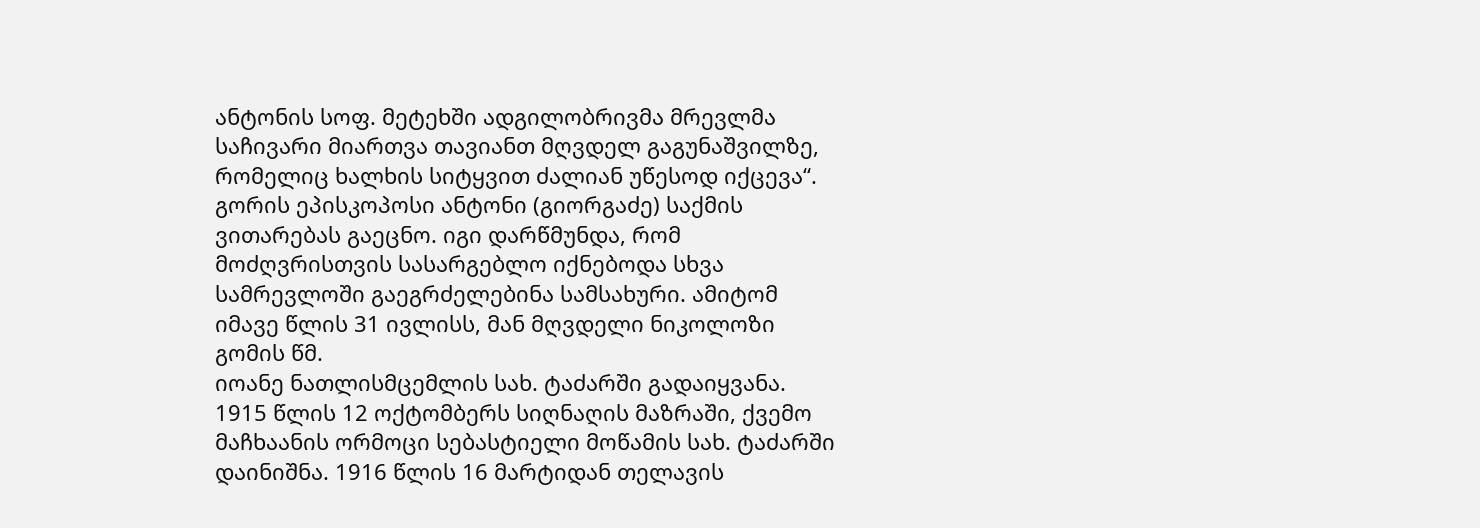ანტონის სოფ. მეტეხში ადგილობრივმა მრევლმა საჩივარი მიართვა თავიანთ მღვდელ გაგუნაშვილზე, რომელიც ხალხის სიტყვით ძალიან უწესოდ იქცევა“. გორის ეპისკოპოსი ანტონი (გიორგაძე) საქმის ვითარებას გაეცნო. იგი დარწმუნდა, რომ მოძღვრისთვის სასარგებლო იქნებოდა სხვა სამრევლოში გაეგრძელებინა სამსახური. ამიტომ იმავე წლის 31 ივლისს, მან მღვდელი ნიკოლოზი გომის წმ.
იოანე ნათლისმცემლის სახ. ტაძარში გადაიყვანა. 1915 წლის 12 ოქტომბერს სიღნაღის მაზრაში, ქვემო მაჩხაანის ორმოცი სებასტიელი მოწამის სახ. ტაძარში დაინიშნა. 1916 წლის 16 მარტიდან თელავის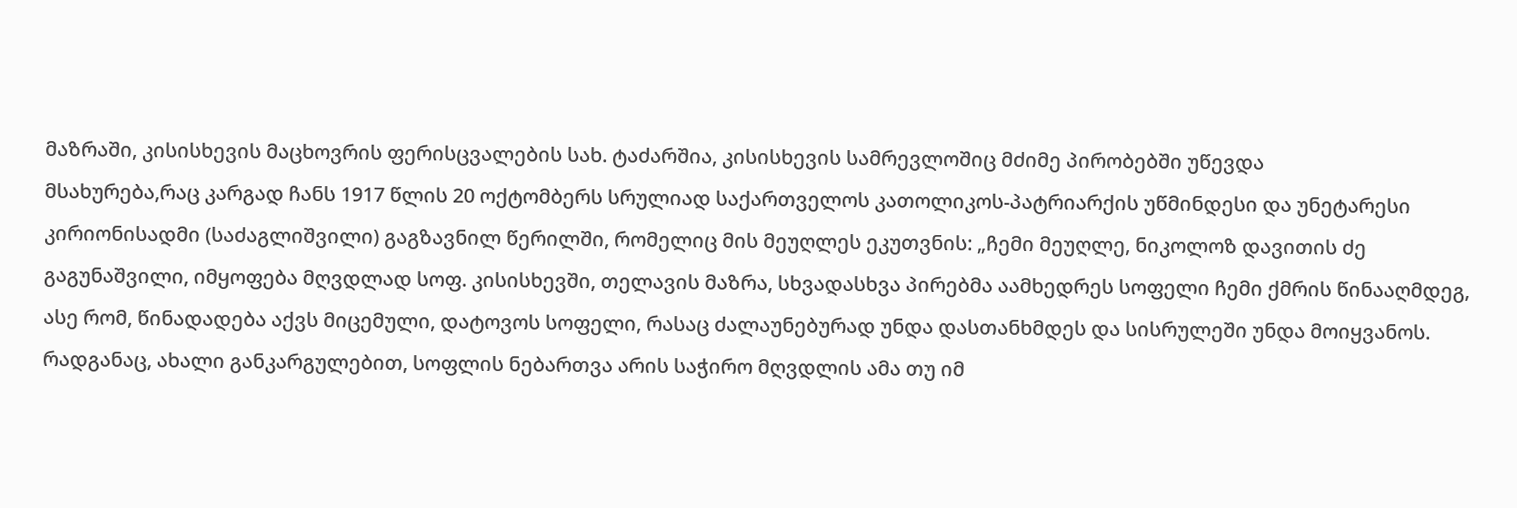მაზრაში, კისისხევის მაცხოვრის ფერისცვალების სახ. ტაძარშია, კისისხევის სამრევლოშიც მძიმე პირობებში უწევდა
მსახურება,რაც კარგად ჩანს 1917 წლის 20 ოქტომბერს სრულიად საქართველოს კათოლიკოს-პატრიარქის უწმინდესი და უნეტარესი კირიონისადმი (საძაგლიშვილი) გაგზავნილ წერილში, რომელიც მის მეუღლეს ეკუთვნის: „ჩემი მეუღლე, ნიკოლოზ დავითის ძე გაგუნაშვილი, იმყოფება მღვდლად სოფ. კისისხევში, თელავის მაზრა, სხვადასხვა პირებმა აამხედრეს სოფელი ჩემი ქმრის წინააღმდეგ, ასე რომ, წინადადება აქვს მიცემული, დატოვოს სოფელი, რასაც ძალაუნებურად უნდა დასთანხმდეს და სისრულეში უნდა მოიყვანოს. რადგანაც, ახალი განკარგულებით, სოფლის ნებართვა არის საჭირო მღვდლის ამა თუ იმ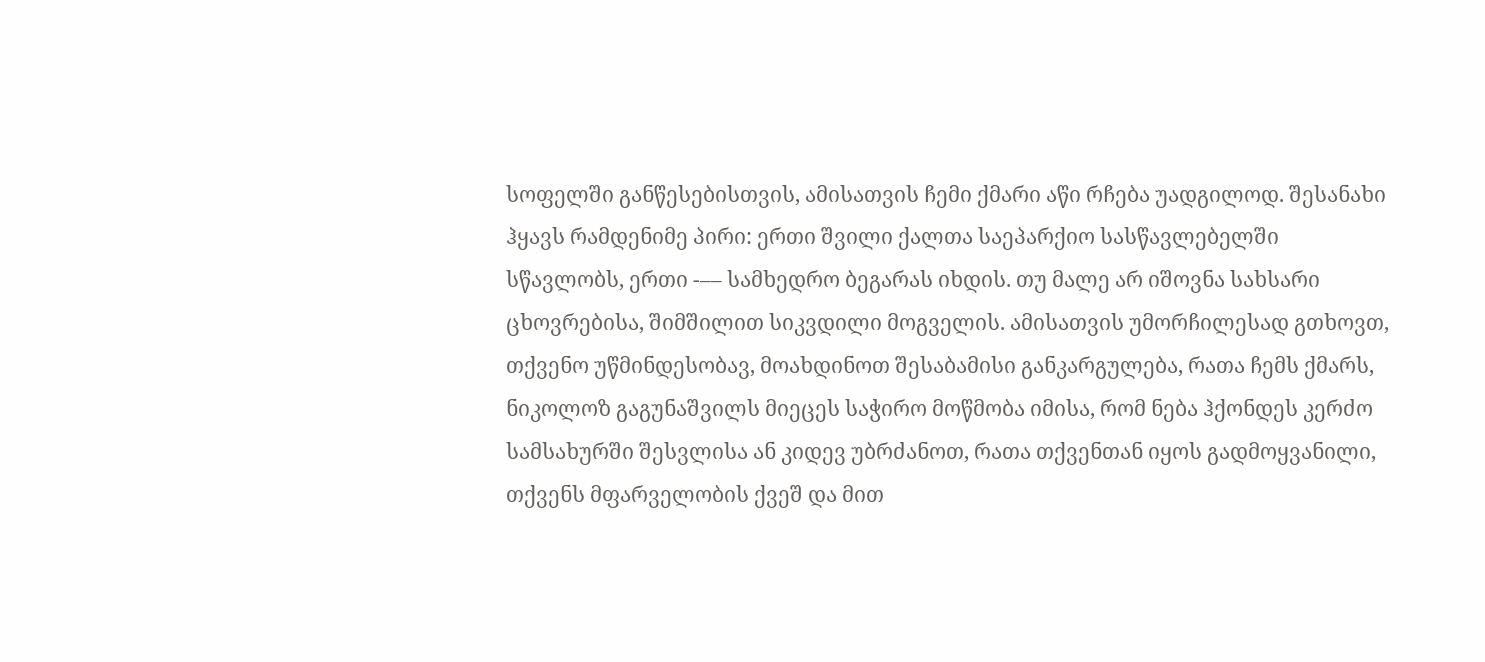სოფელში განწესებისთვის, ამისათვის ჩემი ქმარი აწი რჩება უადგილოდ. შესანახი ჰყავს რამდენიმე პირი: ერთი შვილი ქალთა საეპარქიო სასწავლებელში სწავლობს, ერთი -–– სამხედრო ბეგარას იხდის. თუ მალე არ იშოვნა სახსარი ცხოვრებისა, შიმშილით სიკვდილი მოგველის. ამისათვის უმორჩილესად გთხოვთ, თქვენო უწმინდესობავ, მოახდინოთ შესაბამისი განკარგულება, რათა ჩემს ქმარს, ნიკოლოზ გაგუნაშვილს მიეცეს საჭირო მოწმობა იმისა, რომ ნება ჰქონდეს კერძო სამსახურში შესვლისა ან კიდევ უბრძანოთ, რათა თქვენთან იყოს გადმოყვანილი, თქვენს მფარველობის ქვეშ და მით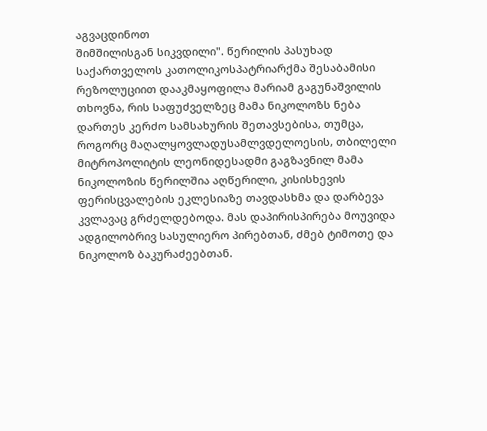აგვაცდინოთ
შიმშილისგან სიკვდილი". წერილის პასუხად საქართველოს კათოლიკოსპატრიარქმა შესაბამისი რეზოლუციით დააკმაყოფილა მარიამ გაგუნაშვილის თხოვნა, რის საფუძველზეც მამა ნიკოლოზს ნება დართეს კერძო სამსახურის შეთავსებისა, თუმცა, როგორც მაღალყოვლადუსამლვდელოესის, თბილელი მიტროპოლიტის ლეონიდესადმი გაგზავნილ მამა ნიკოლოზის წერილშია აღწერილი, კისისხევის ფერისცვალების ეკლესიაზე თავდასხმა და დარბევა კვლავაც გრძელდებოდა. მას დაპირისპირება მოუვიდა ადგილობრივ სასულიერო პირებთან, ძმებ ტიმოთე და ნიკოლოზ ბაკურაძეებთან.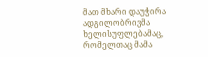მათ მხარი დაუჭირა ადგილობრივმა ხელისუფლებამაც, რომელთაც მამა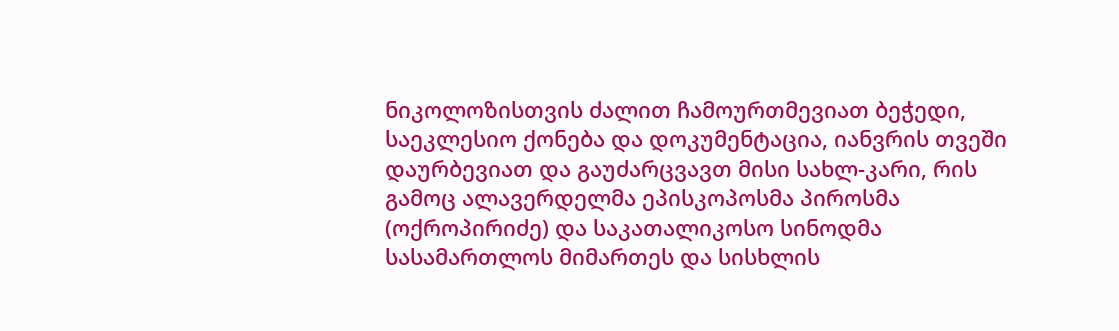ნიკოლოზისთვის ძალით ჩამოურთმევიათ ბეჭედი, საეკლესიო ქონება და დოკუმენტაცია, იანვრის თვეში დაურბევიათ და გაუძარცვავთ მისი სახლ-კარი, რის გამოც ალავერდელმა ეპისკოპოსმა პიროსმა (ოქროპირიძე) და საკათალიკოსო სინოდმა სასამართლოს მიმართეს და სისხლის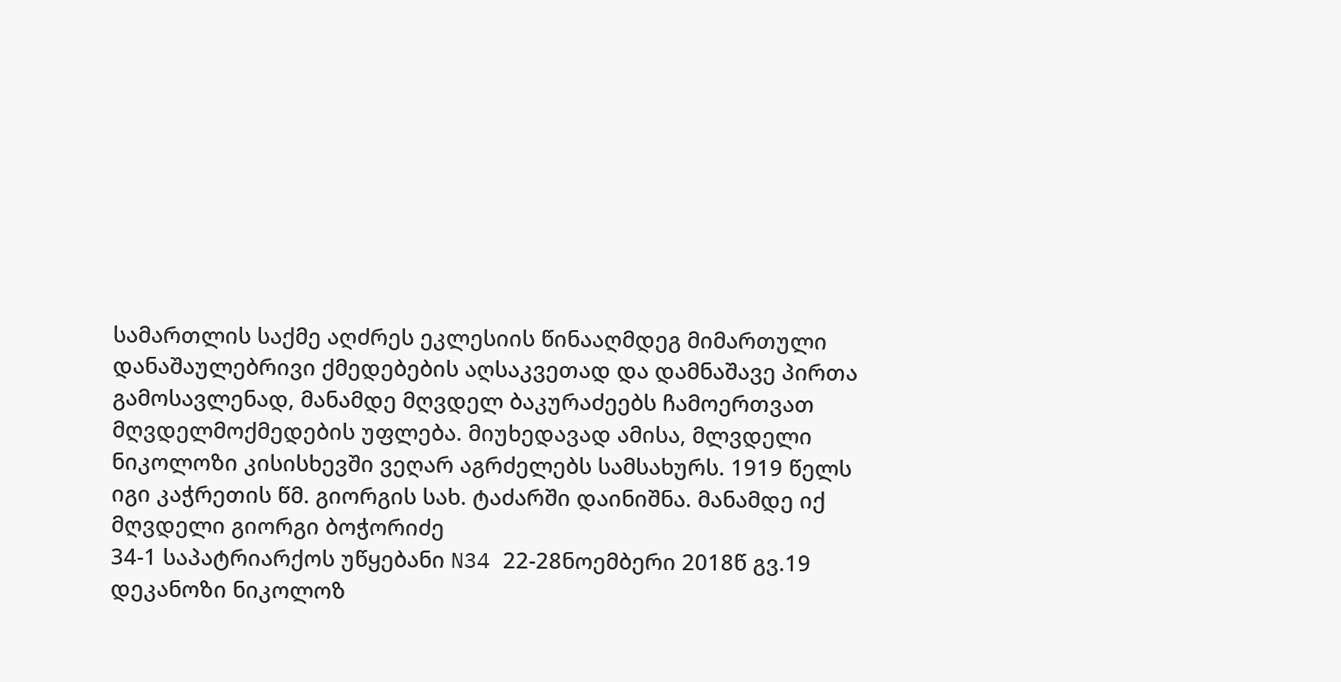სამართლის საქმე აღძრეს ეკლესიის წინააღმდეგ მიმართული დანაშაულებრივი ქმედებების აღსაკვეთად და დამნაშავე პირთა გამოსავლენად, მანამდე მღვდელ ბაკურაძეებს ჩამოერთვათ მღვდელმოქმედების უფლება. მიუხედავად ამისა, მლვდელი ნიკოლოზი კისისხევში ვეღარ აგრძელებს სამსახურს. 1919 წელს იგი კაჭრეთის წმ. გიორგის სახ. ტაძარში დაინიშნა. მანამდე იქ მღვდელი გიორგი ბოჭორიძე
34-1 საპატრიარქოს უწყებანი N34 22-28ნოემბერი 2018წ გვ.19
დეკანოზი ნიკოლოზ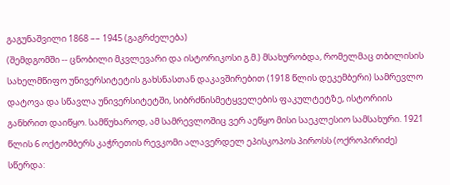გაგუნაშვილი 1868 –– 1945 (გაგრძელება)
(შემდგომში -- ცნობილი მკვლევარი და ისტორიკოსი გ.მ.) მსახურობდა, რომელმაც თბილისის სახელმწიფო უნივერსიტეტის გახსნასთან დაკავშირებით (1918 წლის დეკემბერი) სამრევლო დატოვა და სწავლა უნივერსიტეტში, სიბრძნისმეტყველების ფაკულტეტზე, ისტორიის განხრით დაიწყო. სამწუხაროდ, ამ სამრევლოშიც ვერ აეწყო მისი საეკლესიო სამსახური. 1921 წლის 6 ოქტომბერს კაჭრეთის რევკომი ალავერდელ ეპისკოპოს პიროსს (ოქროპირიძე) სწერდა: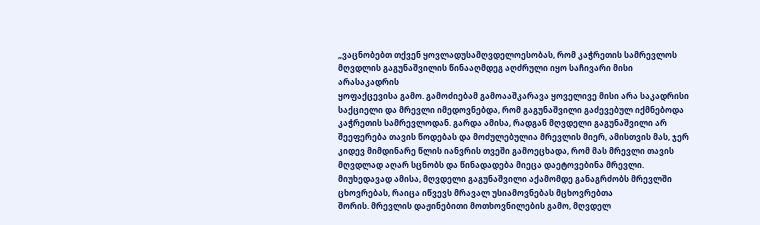„ვაცნობებთ თქვენ ყოვლადუსამღვდელოესობას, რომ კაჭრეთის სამრევლოს მღვდლის გაგუნაშვილის წინააღმდეგ აღძრული იყო საჩივარი მისი არასაკადრის
ყოფაქცევისა გამო. გამოძიებამ გამოააშკარავა ყოველივე მისი არა საკადრისი საქციელი და მრევლი იმედოვნებდა, რომ გაგუნაშვილი გაძევებულ იქმნებოდა კაჭრეთის სამრევლოდან. გარდა ამისა, რადგან მღვდელი გაგუნაშვილი არ შეეფერება თავის წოდებას და მოძულებულია მრევლის მიერ, ამისთვის მას, ჯერ კიდევ მიმდინარე წლის იანვრის თვეში გამოეცხადა, რომ მას მრევლი თავის მღვდლად აღარ სცნობს და წინადადება მიეცა დაეტოვებინა მრევლი. მიუხედავად ამისა, მღვდელი გაგუნაშვილი აქამომდე განაგრძობს მრევლში ცხოვრებას, რაიცა იწვევს მრავალ უსიამოვნებას მცხოვრებთა
შორის. მრევლის დაჟინებითი მოთხოვნილების გამო, მღვდელ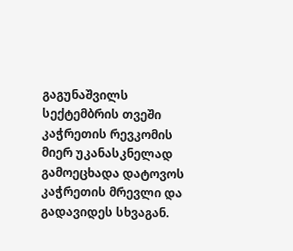გაგუნაშვილს სექტემბრის თვეში კაჭრეთის რევკომის მიერ უკანასკნელად გამოეცხადა დატოვოს კაჭრეთის მრევლი და გადავიდეს სხვაგან.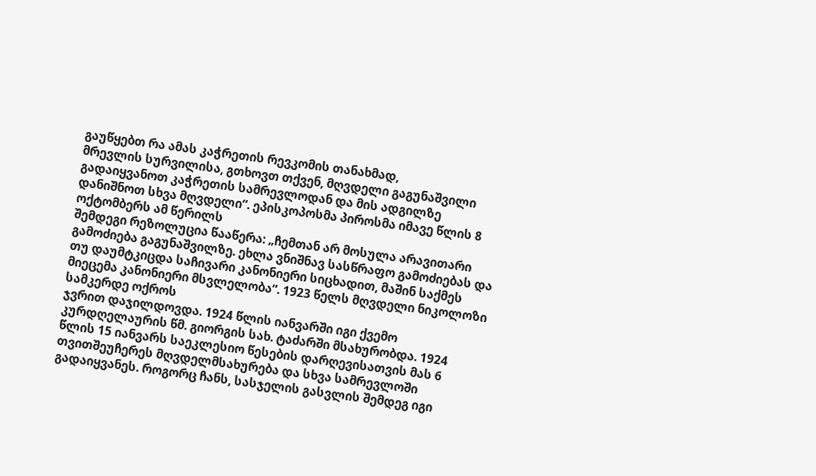გაუწყებთ რა ამას კაჭრეთის რევკომის თანახმად,
მრევლის სურვილისა, გთხოვთ თქვენ, მღვდელი გაგუნაშვილი გადაიყვანოთ კაჭრეთის სამრევლოდან და მის ადგილზე დანიშნოთ სხვა მღვდელი“. ეპისკოპოსმა პიროსმა იმავე წლის 8 ოქტომბერს ამ წერილს
შემდეგი რეზოლუცია წააწერა: „ჩემთან არ მოსულა არავითარი გამოძიება გაგუნაშვილზე. ეხლა ვნიშნავ სასწრაფო გამოძიებას და თუ დაუმტკიცდა საჩივარი კანონიერი სიცხადით, მაშინ საქმეს მიეცემა კანონიერი მსვლელობა“. 1923 წელს მღვდელი ნიკოლოზი სამკერდე ოქროს
ჯვრით დაჯილდოვდა. 1924 წლის იანვარში იგი ქვემო კურდღელაურის წმ. გიორგის სახ. ტაძარში მსახურობდა. 1924 წლის 15 იანვარს საეკლესიო წესების დარღევისათვის მას 6 თვითშეუჩერეს მღვდელმსახურება და სხვა სამრევლოში გადაიყვანეს. როგორც ჩანს, სასჯელის გასვლის შემდეგ იგი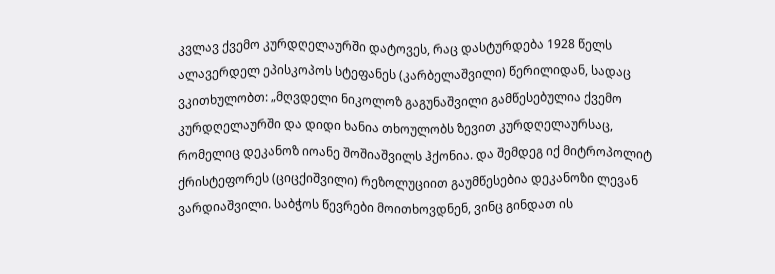კვლავ ქვემო კურდღელაურში დატოვეს, რაც დასტურდება 1928 წელს ალავერდელ ეპისკოპოს სტეფანეს (კარბელაშვილი) წერილიდან, სადაც ვკითხულობთ: „მღვდელი ნიკოლოზ გაგუნაშვილი გამწესებულია ქვემო კურდღელაურში და დიდი ხანია თხოულობს ზევით კურდღელაურსაც, რომელიც დეკანოზ იოანე შოშიაშვილს ჰქონია. და შემდეგ იქ მიტროპოლიტ ქრისტეფორეს (ციცქიშვილი) რეზოლუციით გაუმწესებია დეკანოზი ლევან ვარდიაშვილი. საბჭოს წევრები მოითხოვდნენ, ვინც გინდათ ის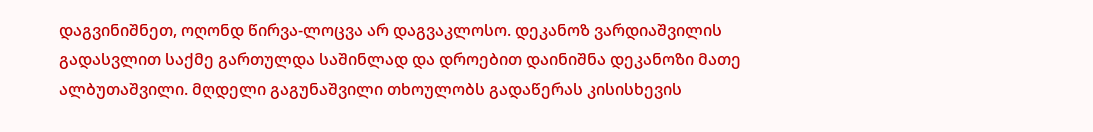დაგვინიშნეთ, ოღონდ წირვა-ლოცვა არ დაგვაკლოსო. დეკანოზ ვარდიაშვილის გადასვლით საქმე გართულდა საშინლად და დროებით დაინიშნა დეკანოზი მათე ალბუთაშვილი. მღდელი გაგუნაშვილი თხოულობს გადაწერას კისისხევის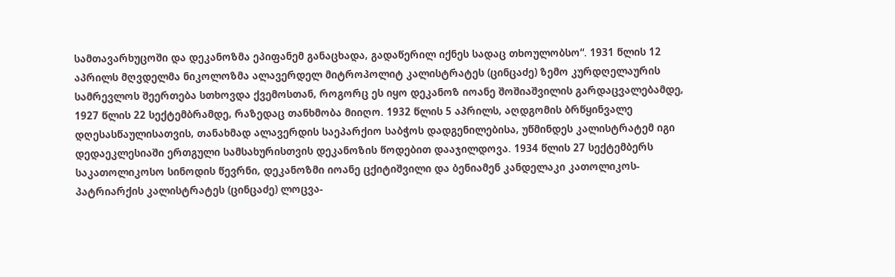სამთავარხუცოში და დეკანოზმა ეპიფანემ განაცხადა, გადაწერილ იქნეს სადაც თხოულობსო“. 1931 წლის 12 აპრილს მღვდელმა ნიკოლოზმა ალავერდელ მიტროპოლიტ კალისტრატეს (ცინცაძე) ზემო კურდღელაურის სამრევლოს შეერთება სთხოვდა ქვემოსთან, როგორც ეს იყო დეკანოზ იოანე შოშიაშვილის გარდაცვალებამდე, 1927 წლის 22 სექტემბრამდე, რაზედაც თანხმობა მიიღო. 1932 წლის 5 აპრილს, აღდგომის ბრწყინვალე დღესასწაულისათვის, თანახმად ალავერდის საეპარქიო საბჭოს დადგენილებისა, უწმინდეს კალისტრატემ იგი დედაეკლესიაში ერთგული სამსახურისთვის დეკანოზის წოდებით დააჯილდოვა. 1934 წლის 27 სექტემბერს საკათოლიკოსო სინოდის წევრნი, დეკანოზმი იოანე ცქიტიშვილი და ბენიამენ კანდელაკი კათოლიკოს-პატრიარქის კალისტრატეს (ცინცაძე) ლოცვა-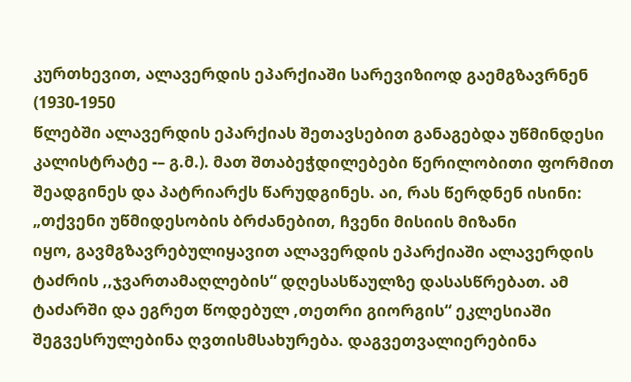კურთხევით, ალავერდის ეპარქიაში სარევიზიოდ გაემგზავრნენ (1930-1950
წლებში ალავერდის ეპარქიას შეთავსებით განაგებდა უწმინდესი კალისტრატე -– გ.მ.). მათ შთაბეჭდილებები წერილობითი ფორმით შეადგინეს და პატრიარქს წარუდგინეს. აი, რას წერდნენ ისინი: „თქვენი უწმიდესობის ბრძანებით, ჩვენი მისიის მიზანი
იყო, გავმგზავრებულიყავით ალავერდის ეპარქიაში ალავერდის ტაძრის ,,ჯვართამაღლების“ დღესასწაულზე დასასწრებათ. ამ ტაძარში და ეგრეთ წოდებულ ,თეთრი გიორგის“ ეკლესიაში შეგვესრულებინა ღვთისმსახურება. დაგვეთვალიერებინა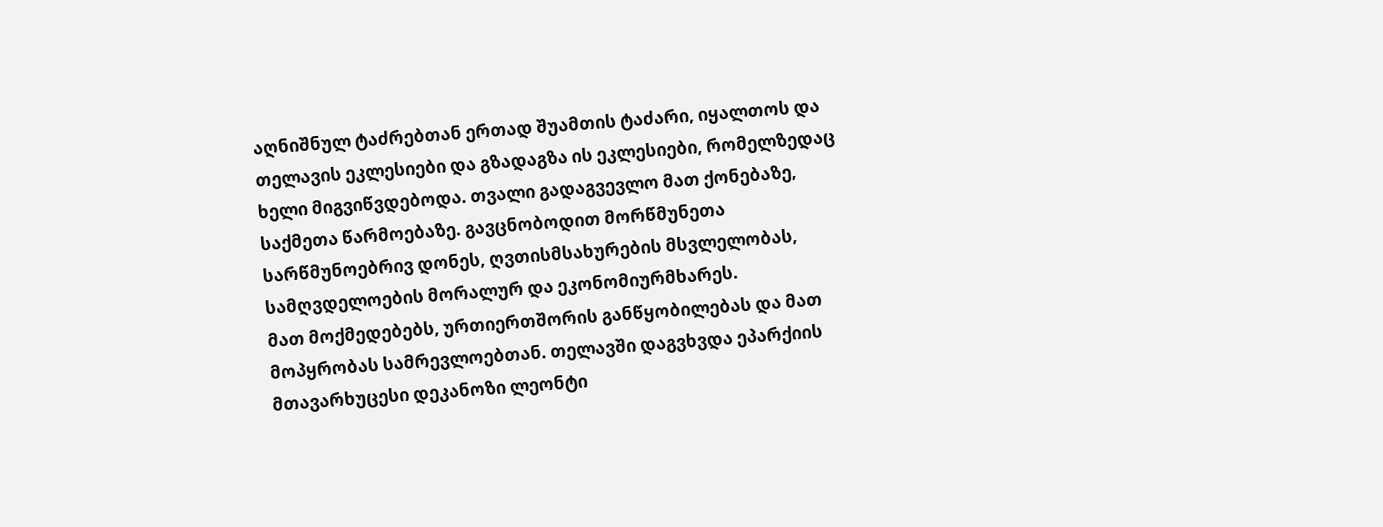აღნიშნულ ტაძრებთან ერთად შუამთის ტაძარი, იყალთოს და თელავის ეკლესიები და გზადაგზა ის ეკლესიები, რომელზედაც ხელი მიგვიწვდებოდა. თვალი გადაგვევლო მათ ქონებაზე, საქმეთა წარმოებაზე. გავცნობოდით მორწმუნეთა სარწმუნოებრივ დონეს, ღვთისმსახურების მსვლელობას,
სამღვდელოების მორალურ და ეკონომიურმხარეს.
მათ მოქმედებებს, ურთიერთშორის განწყობილებას და მათ მოპყრობას სამრევლოებთან. თელავში დაგვხვდა ეპარქიის მთავარხუცესი დეკანოზი ლეონტი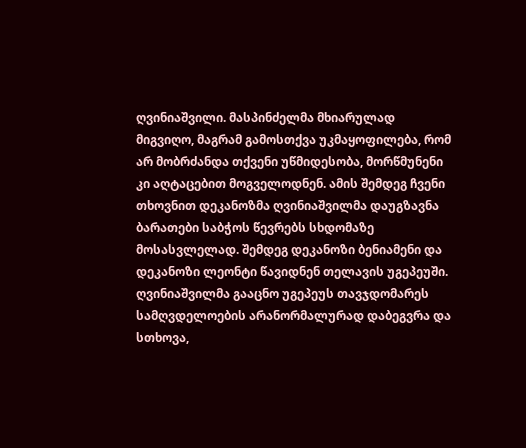ღვინიაშვილი. მასპინძელმა მხიარულად მიგვიღო, მაგრამ გამოსთქვა უკმაყოფილება, რომ არ მობრძანდა თქვენი უწმიდესობა, მორწმუნენი კი აღტაცებით მოგველოდნენ. ამის შემდეგ ჩვენი თხოვნით დეკანოზმა ღვინიაშვილმა დაუგზავნა ბარათები საბჭოს წევრებს სხდომაზე მოსასვლელად. შემდეგ დეკანოზი ბენიამენი და დეკანოზი ლეონტი წავიდნენ თელავის უგეპეუში. ღვინიაშვილმა გააცნო უგეპეუს თავჯდომარეს სამღვდელოების არანორმალურად დაბეგვრა და სთხოვა,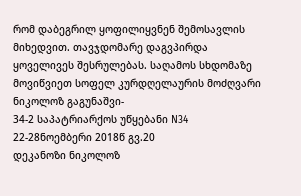რომ დაბეგრილ ყოფილიყვნენ შემოსავლის მიხედვით. თავჯდომარე დაგვპირდა ყოველივეს შესრულებას. საღამოს სხდომაზე მოვიწვიეთ სოფელ კურდღელაურის მოძღვარი ნიკოლოზ გაგუნაშვი-
34-2 საპატრიარქოს უწყებანი N34 22-28ნოემბერი 2018წ გვ.20
დეკანოზი ნიკოლოზ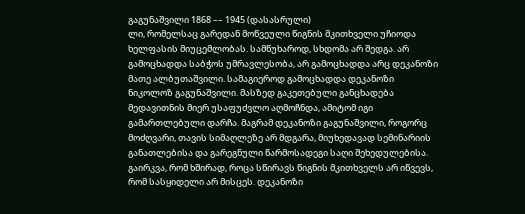გაგუნაშვილი 1868 –– 1945 (დასასრული)
ლი, რომელსაც გარედან მოწვეული წიგნის მკითხველი უჩიოდა ხელფასის მიუცემლობას. სამწუხაროდ, სხდომა არ შედგა. არ გამოცხადდა საბჭოს უმრავლესობა, არ გამოცხადდა არც დეკანოზი მათე ალბუთაშვილი. სამაგიეროდ გამოცხადდა დეკანოზი ნიკოლოზ გაგუნაშვილი. მასზედ გაკეთებული განცხადება მედავითნის მიერ უსაფუძვლო აღმოჩნდა, ამიტომ იგი გამართლებული დარჩა. მაგრამ დეკანოზი გაგუნაშვილი, როგორც მოძღვარი, თავის სიმაღლეზე არ მდგარა, მიუხედავად სემინარიის განათლებისა და გარეგნული წარმოსადეგი საღი შეხედულებისა. გაირკვა, რომ ხშირად, როცა სწირავს წიგნის მკითხველს არ იწვევს, რომ სასყიდელი არ მისცეს. დეკანოზი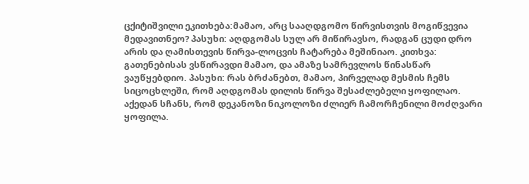ცქიტიშვილი ეკითხება:მამაო, არც სააღდგომო წირვისთვის მოგიწვევია მედავითნეო? პასუხი: აღდგომას სულ არ მიწირავსო, რადგან ცუდი დრო არის და ღამისთევის წირვა-ლოცვის ჩატარება მეშინიაო. კითხვა: გათენებისას ვსწირავდი მამაო, და ამაზე სამრევლოს წინასწარ ვაუწყებდიო. პასუხი: რას ბრძანებთ, მამაო, პირველად მესმის ჩემს სიცოცხლეში, რომ აღდგომას დილის წირვა შესაძლებელი ყოფილაო. აქედან სჩანს, რომ დეკანოზი ნიკოლოზი ძლიერ ჩამორჩენილი მოძღვარი ყოფილა.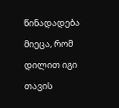წინადადება მიეცა, რომ დილით იგი თავის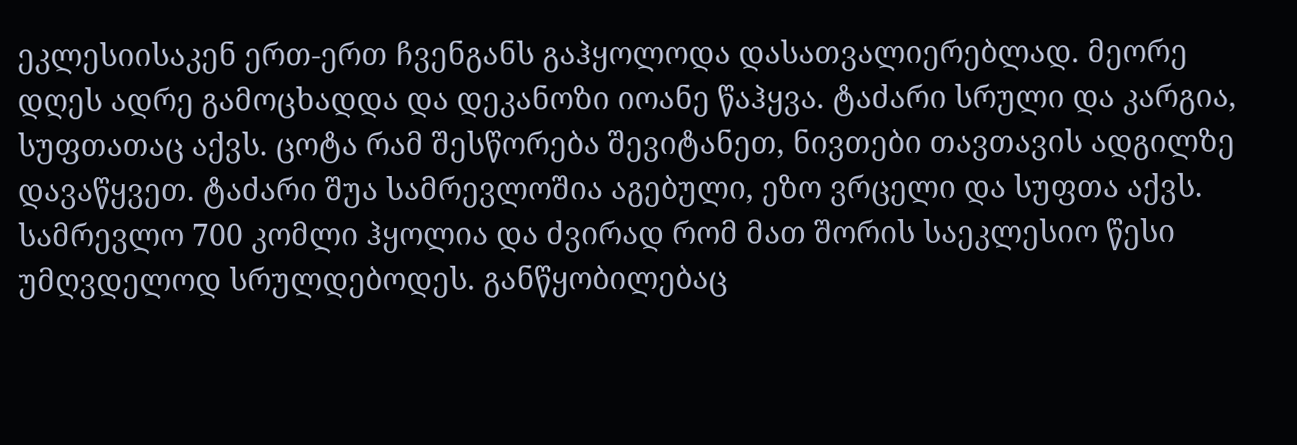ეკლესიისაკენ ერთ-ერთ ჩვენგანს გაჰყოლოდა დასათვალიერებლად. მეორე დღეს ადრე გამოცხადდა და დეკანოზი იოანე წაჰყვა. ტაძარი სრული და კარგია, სუფთათაც აქვს. ცოტა რამ შესწორება შევიტანეთ, ნივთები თავთავის ადგილზე დავაწყვეთ. ტაძარი შუა სამრევლოშია აგებული, ეზო ვრცელი და სუფთა აქვს. სამრევლო 700 კომლი ჰყოლია და ძვირად რომ მათ შორის საეკლესიო წესი უმღვდელოდ სრულდებოდეს. განწყობილებაც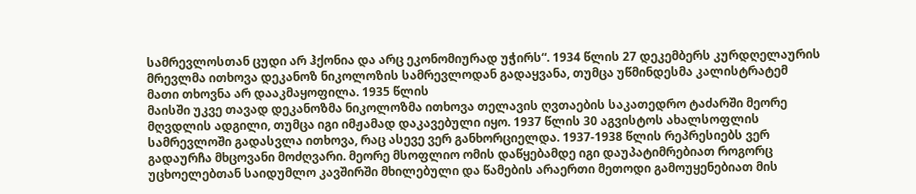სამრევლოსთან ცუდი არ ჰქონია და არც ეკონომიურად უჭირს“. 1934 წლის 27 დეკემბერს კურდღელაურის მრევლმა ითხოვა დეკანოზ ნიკოლოზის სამრევლოდან გადაყვანა, თუმცა უწმინდესმა კალისტრატემ მათი თხოვნა არ დააკმაყოფილა. 1935 წლის
მაისში უკვე თავად დეკანოზმა ნიკოლოზმა ითხოვა თელავის ღვთაების საკათედრო ტაძარში მეორე მღვდლის ადგილი, თუმცა იგი იმჟამად დაკავებული იყო. 1937 წლის 30 აგვისტოს ახალსოფლის სამრევლოში გადასვლა ითხოვა, რაც ასევე ვერ განხორციელდა. 1937-1938 წლის რეპრესიებს ვერ გადაურჩა მხცოვანი მოძღვარი. მეორე მსოფლიო ომის დაწყებამდე იგი დაუპატიმრებიათ როგორც უცხოელებთან საიდუმლო კავშირში მხილებული და წამების არაერთი მეთოდი გამოუყენებიათ მის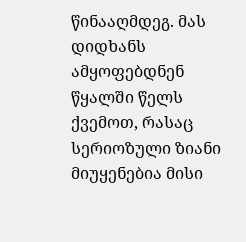წინააღმდეგ. მას დიდხანს ამყოფებდნენ წყალში წელს ქვემოთ, რასაც სერიოზული ზიანი მიუყენებია მისი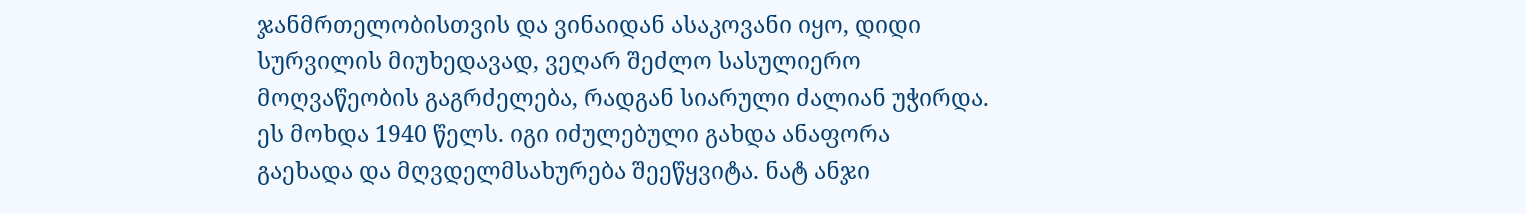ჯანმრთელობისთვის და ვინაიდან ასაკოვანი იყო, დიდი სურვილის მიუხედავად, ვეღარ შეძლო სასულიერო მოღვაწეობის გაგრძელება, რადგან სიარული ძალიან უჭირდა. ეს მოხდა 1940 წელს. იგი იძულებული გახდა ანაფორა გაეხადა და მღვდელმსახურება შეეწყვიტა. ნატ ანჯი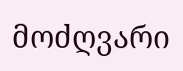მოძღვარი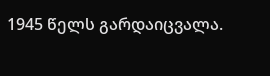1945 წელს გარდაიცვალა.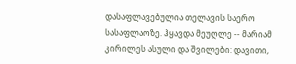დასაფლავებულია თელავის საერო სასაფლაოზე. ჰყავდა მეუღლე -- მარიამ კირილეს ასული და შვილები: დავითი,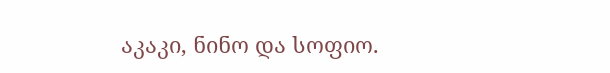აკაკი, ნინო და სოფიო.